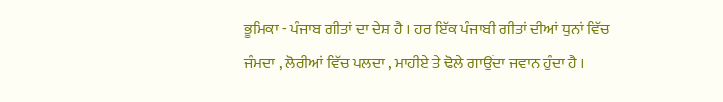ਭੂਮਿਕਾ - ਪੰਜਾਬ ਗੀਤਾਂ ਦਾ ਦੇਸ਼ ਹੈ । ਹਰ ਇੱਕ ਪੰਜਾਬੀ ਗੀਤਾਂ ਦੀਆਂ ਧੁਨਾਂ ਵਿੱਚ ਜੰਮਦਾ , ਲੋਰੀਆਂ ਵਿੱਚ ਪਲਦਾ , ਮਾਹੀਏ ਤੇ ਢੋਲੇ ਗਾਉਂਦਾ ਜਵਾਨ ਹੁੰਦਾ ਹੈ ।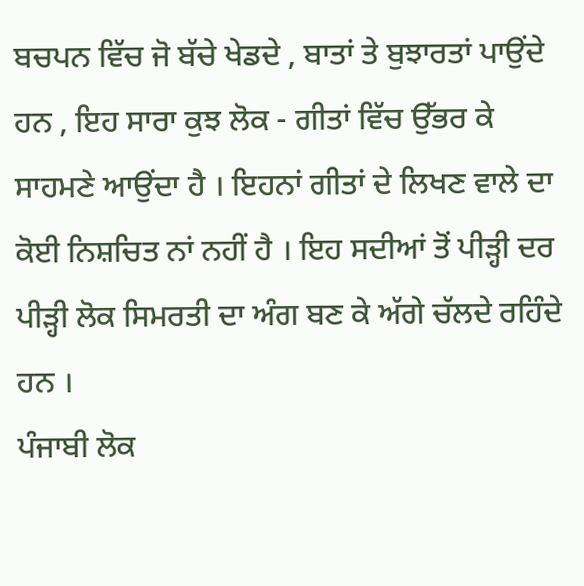ਬਚਪਨ ਵਿੱਚ ਜੋ ਬੱਚੇ ਖੇਡਦੇ , ਬਾਤਾਂ ਤੇ ਬੁਝਾਰਤਾਂ ਪਾਉਂਦੇ ਹਨ , ਇਹ ਸਾਰਾ ਕੁਝ ਲੋਕ - ਗੀਤਾਂ ਵਿੱਚ ਉੱਭਰ ਕੇ ਸਾਹਮਣੇ ਆਉਂਦਾ ਹੈ । ਇਹਨਾਂ ਗੀਤਾਂ ਦੇ ਲਿਖਣ ਵਾਲੇ ਦਾ ਕੋਈ ਨਿਸ਼ਚਿਤ ਨਾਂ ਨਹੀਂ ਹੈ । ਇਹ ਸਦੀਆਂ ਤੋਂ ਪੀੜ੍ਹੀ ਦਰ ਪੀੜ੍ਹੀ ਲੋਕ ਸਿਮਰਤੀ ਦਾ ਅੰਗ ਬਣ ਕੇ ਅੱਗੇ ਚੱਲਦੇ ਰਹਿੰਦੇ ਹਨ ।
ਪੰਜਾਬੀ ਲੋਕ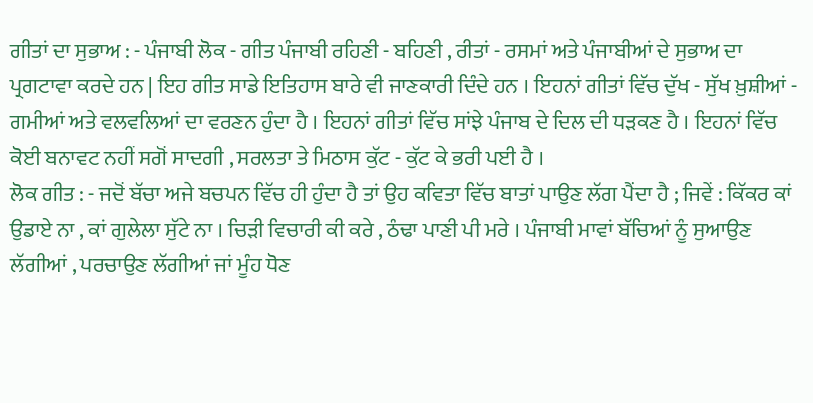ਗੀਤਾਂ ਦਾ ਸੁਭਾਅ : - ਪੰਜਾਬੀ ਲੋਕ - ਗੀਤ ਪੰਜਾਬੀ ਰਹਿਣੀ - ਬਹਿਣੀ , ਰੀਤਾਂ - ਰਸਮਾਂ ਅਤੇ ਪੰਜਾਬੀਆਂ ਦੇ ਸੁਭਾਅ ਦਾ ਪ੍ਰਗਟਾਵਾ ਕਰਦੇ ਹਨ | ਇਹ ਗੀਤ ਸਾਡੇ ਇਤਿਹਾਸ ਬਾਰੇ ਵੀ ਜਾਣਕਾਰੀ ਦਿੰਦੇ ਹਨ । ਇਹਨਾਂ ਗੀਤਾਂ ਵਿੱਚ ਦੁੱਖ - ਸੁੱਖ ਖ਼ੁਸ਼ੀਆਂ - ਗਮੀਆਂ ਅਤੇ ਵਲਵਲਿਆਂ ਦਾ ਵਰਣਨ ਹੁੰਦਾ ਹੈ । ਇਹਨਾਂ ਗੀਤਾਂ ਵਿੱਚ ਸਾਂਝੇ ਪੰਜਾਬ ਦੇ ਦਿਲ ਦੀ ਧੜਕਣ ਹੈ । ਇਹਨਾਂ ਵਿੱਚ ਕੋਈ ਬਨਾਵਟ ਨਹੀਂ ਸਗੋਂ ਸਾਦਗੀ , ਸਰਲਤਾ ਤੇ ਮਿਠਾਸ ਕੁੱਟ - ਕੁੱਟ ਕੇ ਭਰੀ ਪਈ ਹੈ ।
ਲੋਕ ਗੀਤ : - ਜਦੋਂ ਬੱਚਾ ਅਜੇ ਬਚਪਨ ਵਿੱਚ ਹੀ ਹੁੰਦਾ ਹੈ ਤਾਂ ਉਹ ਕਵਿਤਾ ਵਿੱਚ ਬਾਤਾਂ ਪਾਉਣ ਲੱਗ ਪੈਂਦਾ ਹੈ ; ਜਿਵੇਂ : ਕਿੱਕਰ ਕਾਂ ਉਡਾਏ ਨਾ , ਕਾਂ ਗੁਲੇਲਾ ਸੁੱਟੇ ਨਾ । ਚਿੜੀ ਵਿਚਾਰੀ ਕੀ ਕਰੇ , ਠੰਢਾ ਪਾਣੀ ਪੀ ਮਰੇ । ਪੰਜਾਬੀ ਮਾਵਾਂ ਬੱਚਿਆਂ ਨੂੰ ਸੁਆਉਣ ਲੱਗੀਆਂ , ਪਰਚਾਉਣ ਲੱਗੀਆਂ ਜਾਂ ਮੂੰਹ ਧੋਣ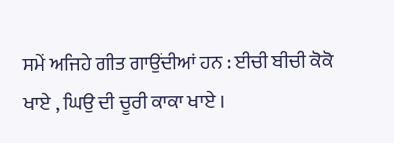ਸਮੇਂ ਅਜਿਹੇ ਗੀਤ ਗਾਉਂਦੀਆਂ ਹਨ : ਈਚੀ ਬੀਚੀ ਕੋਕੋ ਖਾਏ , ਘਿਉ ਦੀ ਚੂਰੀ ਕਾਕਾ ਖਾਏ ।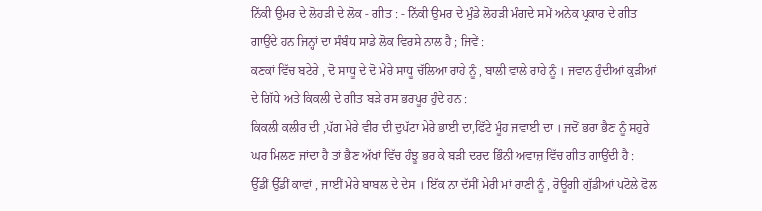ਨਿੱਕੀ ਉਮਰ ਦੇ ਲੋਹੜੀ ਦੇ ਲੋਕ - ਗੀਤ : - ਨਿੱਕੀ ਉਮਰ ਦੇ ਮੁੰਡੇ ਲੋਹੜੀ ਮੰਗਦੇ ਸਮੇਂ ਅਨੇਕ ਪ੍ਰਕਾਰ ਦੇ ਗੀਤ ਗਾਉਂਦੇ ਹਨ ਜਿਨ੍ਹਾਂ ਦਾ ਸੰਬੰਧ ਸਾਡੇ ਲੋਕ ਵਿਰਸੇ ਨਾਲ ਹੈ ; ਜਿਵੇਂ :
ਕਣਕਾਂ ਵਿੱਚ ਬਟੇਰੇ , ਦੋ ਸਾਧੂ ਦੇ ਦੋ ਮੇਰੇ ਸਾਧੂ ਚੱਲਿਆ ਰਾਹੇ ਨੂੰ , ਬਾਲੀ ਵਾਲੇ ਰਾਹੇ ਨੂੰ । ਜਵਾਨ ਹੁੰਦੀਆਂ ਕੁੜੀਆਂ ਦੇ ਗਿੱਧੇ ਅਤੇ ਕਿਕਲੀ ਦੇ ਗੀਤ ਬੜੇ ਰਸ ਭਰਪੂਰ ਹੁੰਦੇ ਹਨ :
ਕਿਕਲੀ ਕਲੀਰ ਦੀ ,ਪੱਗ ਮੇਰੇ ਵੀਰ ਦੀ ਦੁਪੱਟਾ ਮੇਰੇ ਭਾਈ ਦਾ,ਫਿੱਟੇ ਮੂੰਹ ਜਵਾਈ ਦਾ । ਜਦੋਂ ਭਰਾ ਭੈਣ ਨੂੰ ਸਹੁਰੇ ਘਰ ਮਿਲਣ ਜਾਂਦਾ ਹੈ ਤਾਂ ਭੈਣ ਅੱਖਾਂ ਵਿੱਚ ਹੰਝੂ ਭਰ ਕੇ ਬੜੀ ਦਰਦ ਭਿੰਨੀ ਅਵਾਜ਼ ਵਿੱਚ ਗੀਤ ਗਾਉਂਦੀ ਹੈ :
ਉੱਡੀਂ ਉੱਡੀਂ ਕਾਵਾਂ , ਜਾਈਂ ਮੇਰੇ ਬਾਬਲ ਦੇ ਦੇਸ । ਇੱਕ ਨਾ ਦੱਸੀਂ ਮੇਰੀ ਮਾਂ ਰਾਣੀ ਨੂੰ , ਰੋਊਗੀ ਗੁੱਡੀਆਂ ਪਟੋਲੇ ਫੋਲ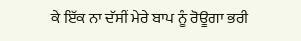ਕੇ ਇੱਕ ਨਾ ਦੱਸੀਂ ਮੇਰੇ ਬਾਪ ਨੂੰ ਰੋਊਗਾ ਭਰੀ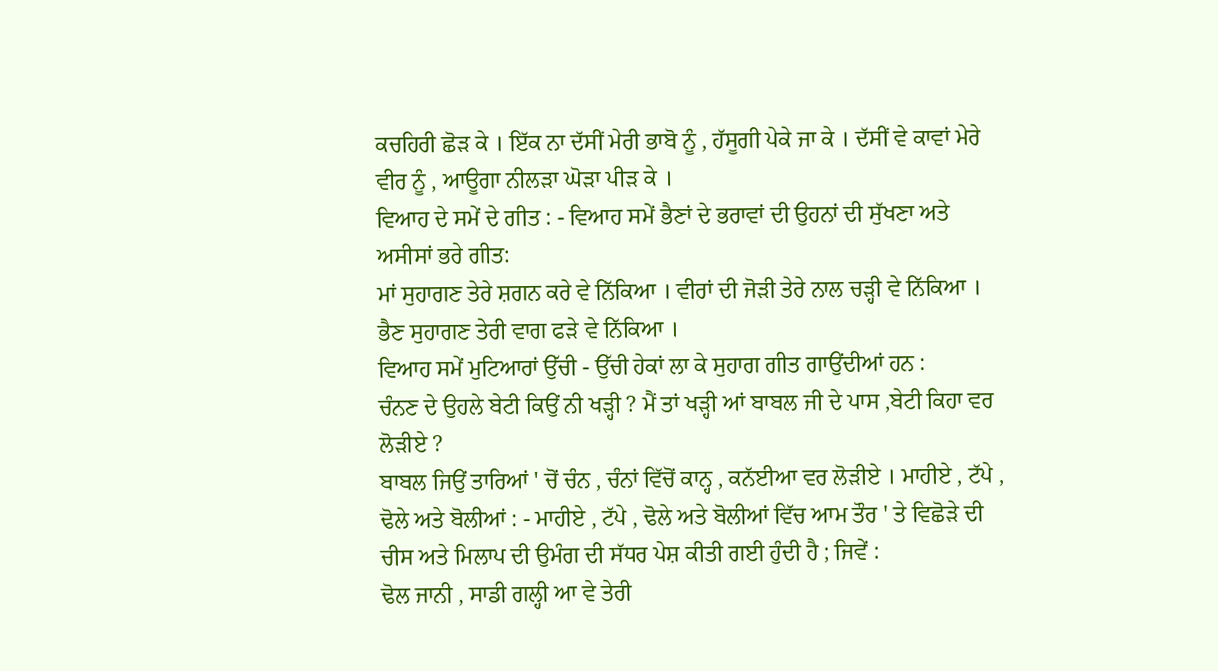ਕਚਹਿਰੀ ਛੋੜ ਕੇ । ਇੱਕ ਨਾ ਦੱਸੀਂ ਮੇਰੀ ਭਾਬੋ ਨੂੰ , ਹੱਸੂਗੀ ਪੇਕੇ ਜਾ ਕੇ । ਦੱਸੀਂ ਵੇ ਕਾਵਾਂ ਮੇਰੇ ਵੀਰ ਨੂੰ , ਆਊਗਾ ਨੀਲੜਾ ਘੋੜਾ ਪੀੜ ਕੇ ।
ਵਿਆਹ ਦੇ ਸਮੇਂ ਦੇ ਗੀਤ : - ਵਿਆਹ ਸਮੇਂ ਭੈਣਾਂ ਦੇ ਭਰਾਵਾਂ ਦੀ ਉਹਨਾਂ ਦੀ ਸੁੱਖਣਾ ਅਤੇ ਅਸੀਸਾਂ ਭਰੇ ਗੀਤ:
ਮਾਂ ਸੁਹਾਗਣ ਤੇਰੇ ਸ਼ਗਨ ਕਰੇ ਵੇ ਨਿੱਕਿਆ । ਵੀਰਾਂ ਦੀ ਜੋੜੀ ਤੇਰੇ ਨਾਲ ਚੜ੍ਹੀ ਵੇ ਨਿੱਕਿਆ । ਭੈਣ ਸੁਹਾਗਣ ਤੇਰੀ ਵਾਗ ਫੜੇ ਵੇ ਨਿੱਕਿਆ ।
ਵਿਆਹ ਸਮੇਂ ਮੁਟਿਆਰਾਂ ਉੱਚੀ - ਉੱਚੀ ਹੇਕਾਂ ਲਾ ਕੇ ਸੁਹਾਗ ਗੀਤ ਗਾਉਂਦੀਆਂ ਹਨ :
ਚੰਨਣ ਦੇ ਉਹਲੇ ਬੇਟੀ ਕਿਉਂ ਨੀ ਖੜ੍ਹੀ ? ਮੈਂ ਤਾਂ ਖੜ੍ਹੀ ਆਂ ਬਾਬਲ ਜੀ ਦੇ ਪਾਸ ,ਬੇਟੀ ਕਿਹਾ ਵਰ ਲੋੜੀਏ ?
ਬਾਬਲ ਜਿਉਂ ਤਾਰਿਆਂ ' ਚੋਂ ਚੰਨ , ਚੰਨਾਂ ਵਿੱਚੋਂ ਕਾਨ੍ਹ , ਕਨੱਈਆ ਵਰ ਲੋੜੀਏ । ਮਾਹੀਏ , ਟੱਪੇ , ਢੋਲੇ ਅਤੇ ਬੋਲੀਆਂ : - ਮਾਹੀਏ , ਟੱਪੇ , ਢੋਲੇ ਅਤੇ ਬੋਲੀਆਂ ਵਿੱਚ ਆਮ ਤੌਰ ' ਤੇ ਵਿਛੋੜੇ ਦੀ ਚੀਸ ਅਤੇ ਮਿਲਾਪ ਦੀ ਉਮੰਗ ਦੀ ਸੱਧਰ ਪੇਸ਼ ਕੀਤੀ ਗਈ ਹੁੰਦੀ ਹੈ ; ਜਿਵੇਂ :
ਢੋਲ ਜਾਨੀ , ਸਾਡੀ ਗਲ੍ਹੀ ਆ ਵੇ ਤੇਰੀ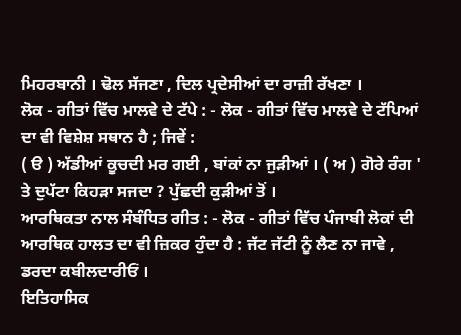ਮਿਹਰਬਾਨੀ । ਢੋਲ ਸੱਜਣਾ , ਦਿਲ ਪ੍ਰਦੇਸੀਆਂ ਦਾ ਰਾਜ਼ੀ ਰੱਖਣਾ ।
ਲੋਕ - ਗੀਤਾਂ ਵਿੱਚ ਮਾਲਵੇ ਦੇ ਟੱਪੇ : - ਲੋਕ - ਗੀਤਾਂ ਵਿੱਚ ਮਾਲਵੇ ਦੇ ਟੱਪਿਆਂ ਦਾ ਵੀ ਵਿਸ਼ੇਸ਼ ਸਥਾਨ ਹੈ ; ਜਿਵੇਂ :
( ੳ ) ਅੱਡੀਆਂ ਕੂਚਦੀ ਮਰ ਗਈ , ਬਾਂਕਾਂ ਨਾ ਜੁੜੀਆਂ । ( ਅ ) ਗੋਰੇ ਰੰਗ ' ਤੇ ਦੁਪੱਟਾ ਕਿਹੜਾ ਸਜਦਾ ? ਪੁੱਛਦੀ ਕੁੜੀਆਂ ਤੋਂ ।
ਆਰਥਿਕਤਾ ਨਾਲ ਸੰਬੰਧਿਤ ਗੀਤ : - ਲੋਕ - ਗੀਤਾਂ ਵਿੱਚ ਪੰਜਾਬੀ ਲੋਕਾਂ ਦੀ ਆਰਥਿਕ ਹਾਲਤ ਦਾ ਵੀ ਜ਼ਿਕਰ ਹੁੰਦਾ ਹੈ : ਜੱਟ ਜੱਟੀ ਨੂੰ ਲੈਣ ਨਾ ਜਾਵੇ , ਡਰਦਾ ਕਬੀਲਦਾਰੀਓਂ ।
ਇਤਿਹਾਸਿਕ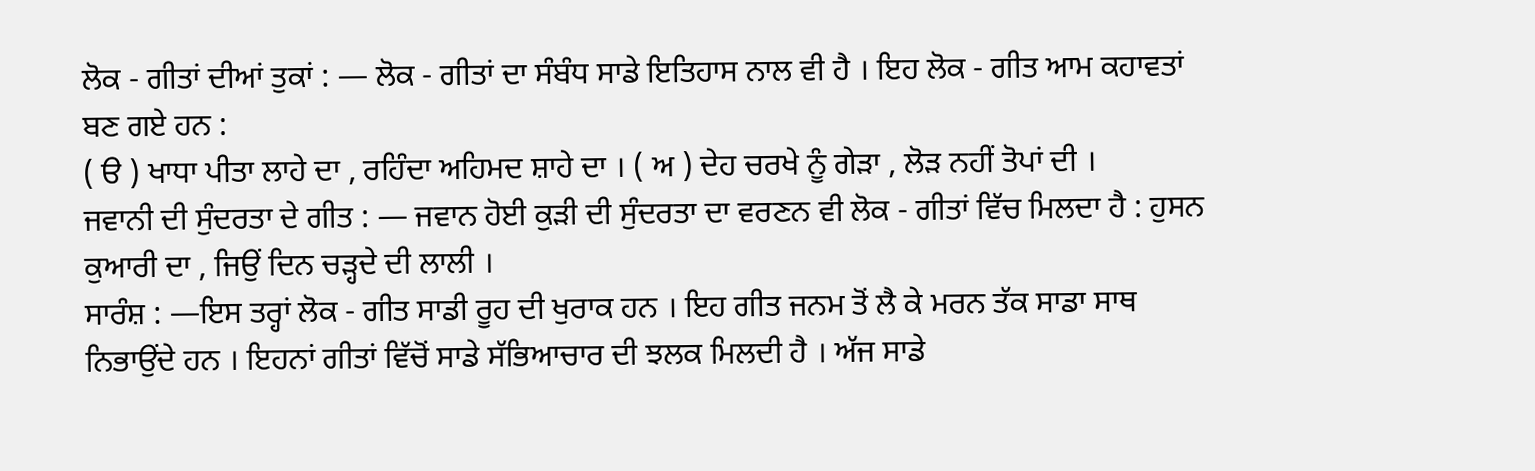ਲੋਕ - ਗੀਤਾਂ ਦੀਆਂ ਤੁਕਾਂ : — ਲੋਕ - ਗੀਤਾਂ ਦਾ ਸੰਬੰਧ ਸਾਡੇ ਇਤਿਹਾਸ ਨਾਲ ਵੀ ਹੈ । ਇਹ ਲੋਕ - ਗੀਤ ਆਮ ਕਹਾਵਤਾਂ ਬਣ ਗਏ ਹਨ :
( ੳ ) ਖਾਧਾ ਪੀਤਾ ਲਾਹੇ ਦਾ , ਰਹਿੰਦਾ ਅਹਿਮਦ ਸ਼ਾਹੇ ਦਾ । ( ਅ ) ਦੇਹ ਚਰਖੇ ਨੂੰ ਗੇੜਾ , ਲੋੜ ਨਹੀਂ ਤੋਪਾਂ ਦੀ ।
ਜਵਾਨੀ ਦੀ ਸੁੰਦਰਤਾ ਦੇ ਗੀਤ : — ਜਵਾਨ ਹੋਈ ਕੁੜੀ ਦੀ ਸੁੰਦਰਤਾ ਦਾ ਵਰਣਨ ਵੀ ਲੋਕ - ਗੀਤਾਂ ਵਿੱਚ ਮਿਲਦਾ ਹੈ : ਹੁਸਨ ਕੁਆਰੀ ਦਾ , ਜਿਉਂ ਦਿਨ ਚੜ੍ਹਦੇ ਦੀ ਲਾਲੀ ।
ਸਾਰੰਸ਼ : —ਇਸ ਤਰ੍ਹਾਂ ਲੋਕ - ਗੀਤ ਸਾਡੀ ਰੂਹ ਦੀ ਖੁਰਾਕ ਹਨ । ਇਹ ਗੀਤ ਜਨਮ ਤੋਂ ਲੈ ਕੇ ਮਰਨ ਤੱਕ ਸਾਡਾ ਸਾਥ ਨਿਭਾਉਂਦੇ ਹਨ । ਇਹਨਾਂ ਗੀਤਾਂ ਵਿੱਚੋਂ ਸਾਡੇ ਸੱਭਿਆਚਾਰ ਦੀ ਝਲਕ ਮਿਲਦੀ ਹੈ । ਅੱਜ ਸਾਡੇ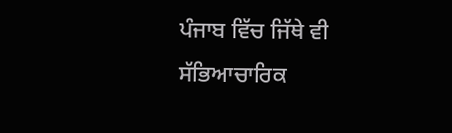ਪੰਜਾਬ ਵਿੱਚ ਜਿੱਥੇ ਵੀ ਸੱਭਿਆਚਾਰਿਕ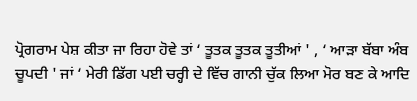ਪ੍ਰੋਗਰਾਮ ਪੇਸ਼ ਕੀਤਾ ਜਾ ਰਿਹਾ ਹੋਵੇ ਤਾਂ ‘ ਤੂਤਕ ਤੂਤਕ ਤੂਤੀਆਂ ' , ‘ ਆੜਾ ਬੱਬਾ ਅੰਬ ਚੂਪਦੀ ' ਜਾਂ ‘ ਮੇਰੀ ਡਿੱਗ ਪਈ ਚਰ੍ਹੀ ਦੇ ਵਿੱਚ ਗਾਨੀ ਚੁੱਕ ਲਿਆ ਮੋਰ ਬਣ ਕੇ ਆਦਿ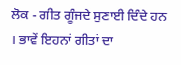ਲੋਕ - ਗੀਤ ਗੂੰਜਦੇ ਸੁਣਾਈ ਦਿੰਦੇ ਹਨ । ਭਾਵੇਂ ਇਹਨਾਂ ਗੀਤਾਂ ਦਾ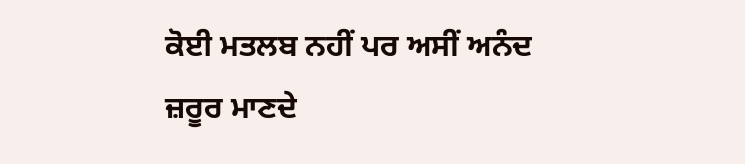ਕੋਈ ਮਤਲਬ ਨਹੀਂ ਪਰ ਅਸੀਂ ਅਨੰਦ ਜ਼ਰੂਰ ਮਾਣਦੇ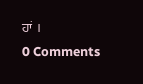ਹਾਂ ।
0 Comments